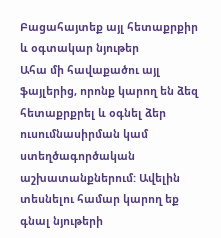Բացահայտեք այլ հետաքրքիր և օգտակար նյութեր
Ահա մի հավաքածու այլ ֆայլերից, որոնք կարող են ձեզ հետաքրքրել և օգնել ձեր ուսումնասիրման կամ ստեղծագործական աշխատանքներում: Ավելին տեսնելու համար կարող եք գնալ նյութերի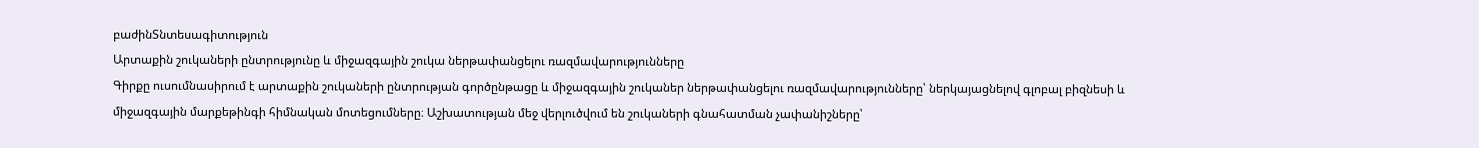բաժինՏնտեսագիտություն
Արտաքին շուկաների ընտրությունը և միջազգային շուկա ներթափանցելու ռազմավարությունները
Գիրքը ուսումնասիրում է արտաքին շուկաների ընտրության գործընթացը և միջազգային շուկաներ ներթափանցելու ռազմավարությունները՝ ներկայացնելով գլոբալ բիզնեսի և միջազգային մարքեթինգի հիմնական մոտեցումները։ Աշխատության մեջ վերլուծվում են շուկաների գնահատման չափանիշները՝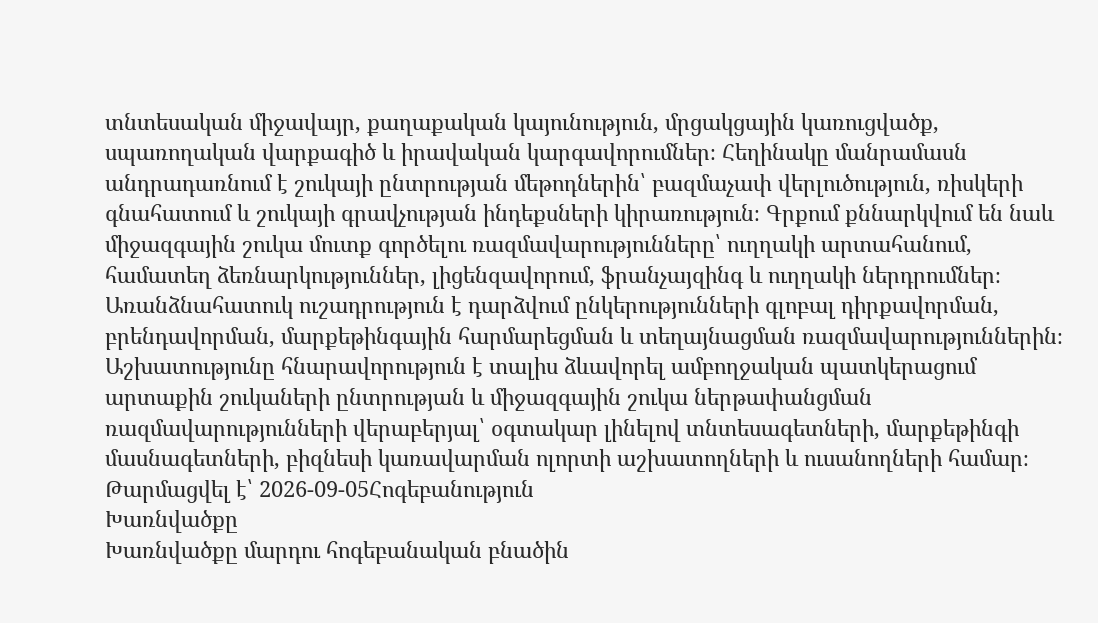տնտեսական միջավայր, քաղաքական կայունություն, մրցակցային կառուցվածք, սպառողական վարքագիծ և իրավական կարգավորումներ։ Հեղինակը մանրամասն անդրադառնում է շուկայի ընտրության մեթոդներին՝ բազմաչափ վերլուծություն, ռիսկերի գնահատում և շուկայի գրավչության ինդեքսների կիրառություն։ Գրքում քննարկվում են նաև միջազգային շուկա մուտք գործելու ռազմավարությունները՝ ուղղակի արտահանում, համատեղ ձեռնարկություններ, լիցենզավորում, ֆրանչայզինգ և ուղղակի ներդրումներ։ Առանձնահատուկ ուշադրություն է դարձվում ընկերությունների գլոբալ դիրքավորման, բրենդավորման, մարքեթինգային հարմարեցման և տեղայնացման ռազմավարություններին։ Աշխատությունը հնարավորություն է տալիս ձևավորել ամբողջական պատկերացում արտաքին շուկաների ընտրության և միջազգային շուկա ներթափանցման ռազմավարությունների վերաբերյալ՝ օգտակար լինելով տնտեսագետների, մարքեթինգի մասնագետների, բիզնեսի կառավարման ոլորտի աշխատողների և ուսանողների համար։
Թարմացվել է՝ 2026-09-05Հոգեբանություն
Խառնվածքը
Խառնվածքը մարդու հոգեբանական բնածին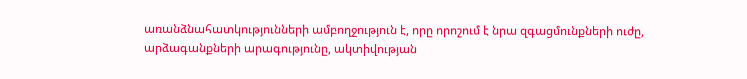առանձնահատկությունների ամբողջություն է, որը որոշում է նրա զգացմունքների ուժը, արձագանքների արագությունը, ակտիվության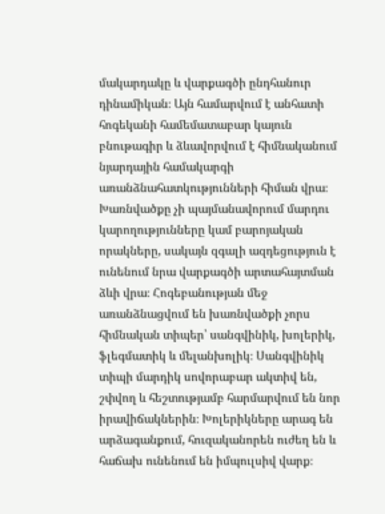մակարդակը և վարքագծի ընդհանուր դինամիկան։ Այն համարվում է անհատի հոգեկանի համեմատաբար կայուն բնութագիր և ձևավորվում է հիմնականում նյարդային համակարգի առանձնահատկությունների հիման վրա։ Խառնվածքը չի պայմանավորում մարդու կարողությունները կամ բարոյական որակները, սակայն զգալի ազդեցություն է ունենում նրա վարքագծի արտահայտման ձևի վրա։ Հոգեբանության մեջ առանձնացվում են խառնվածքի չորս հիմնական տիպեր՝ սանգվինիկ, խոլերիկ, ֆլեգմատիկ և մելանխոլիկ։ Սանգվինիկ տիպի մարդիկ սովորաբար ակտիվ են, շփվող և հեշտությամբ հարմարվում են նոր իրավիճակներին։ Խոլերիկները արագ են արձագանքում, հուզականորեն ուժեղ են և հաճախ ունենում են իմպուլսիվ վարք։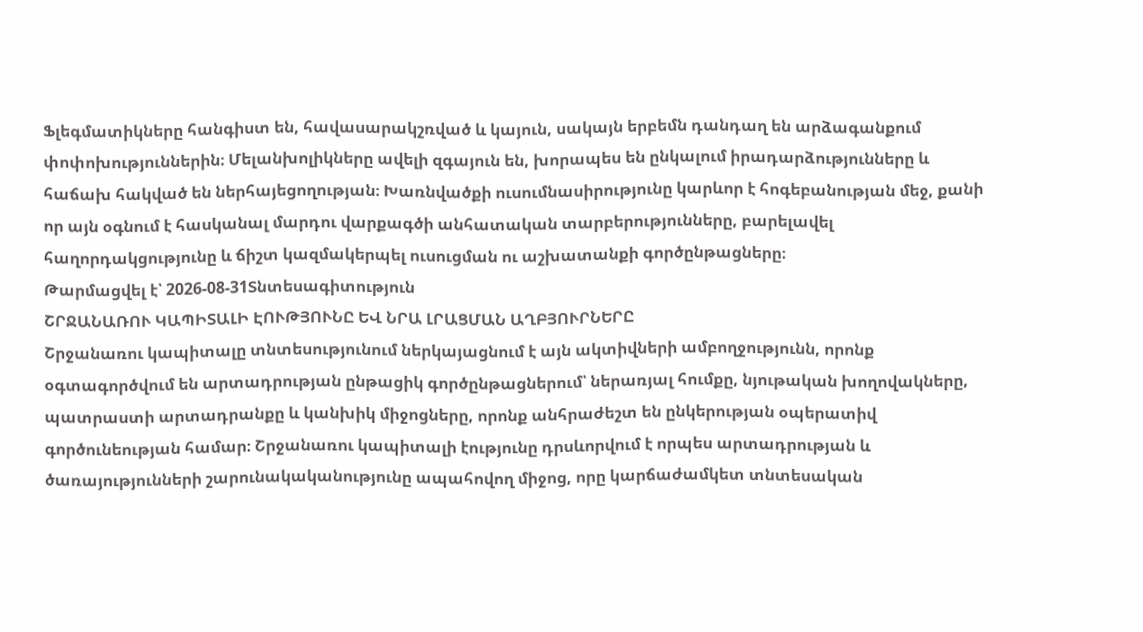Ֆլեգմատիկները հանգիստ են, հավասարակշռված և կայուն, սակայն երբեմն դանդաղ են արձագանքում փոփոխություններին։ Մելանխոլիկները ավելի զգայուն են, խորապես են ընկալում իրադարձությունները և հաճախ հակված են ներհայեցողության։ Խառնվածքի ուսումնասիրությունը կարևոր է հոգեբանության մեջ, քանի որ այն օգնում է հասկանալ մարդու վարքագծի անհատական տարբերությունները, բարելավել հաղորդակցությունը և ճիշտ կազմակերպել ուսուցման ու աշխատանքի գործընթացները։
Թարմացվել է՝ 2026-08-31Տնտեսագիտություն
ՇՐՋԱՆԱՌՈՒ ԿԱՊԻՏԱԼԻ ԷՈՒԹՅՈՒՆԸ ԵՎ ՆՐԱ ԼՐԱՑՄԱՆ ԱՂԲՅՈՒՐՆԵՐԸ
Շրջանառու կապիտալը տնտեսությունում ներկայացնում է այն ակտիվների ամբողջությունն, որոնք օգտագործվում են արտադրության ընթացիկ գործընթացներում՝ ներառյալ հումքը, նյութական խողովակները, պատրաստի արտադրանքը և կանխիկ միջոցները, որոնք անհրաժեշտ են ընկերության օպերատիվ գործունեության համար։ Շրջանառու կապիտալի էությունը դրսևորվում է որպես արտադրության և ծառայությունների շարունակականությունը ապահովող միջոց, որը կարճաժամկետ տնտեսական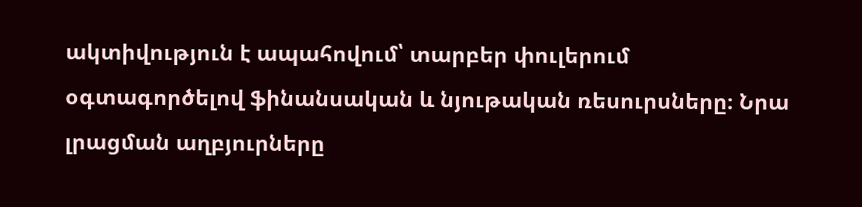ակտիվություն է ապահովում՝ տարբեր փուլերում օգտագործելով ֆինանսական և նյութական ռեսուրսները։ Նրա լրացման աղբյուրները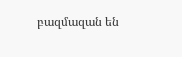բազմազան են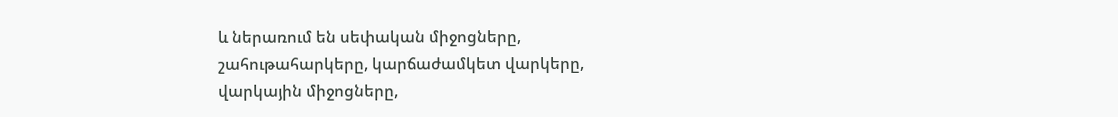և ներառում են սեփական միջոցները, շահութահարկերը, կարճաժամկետ վարկերը, վարկային միջոցները,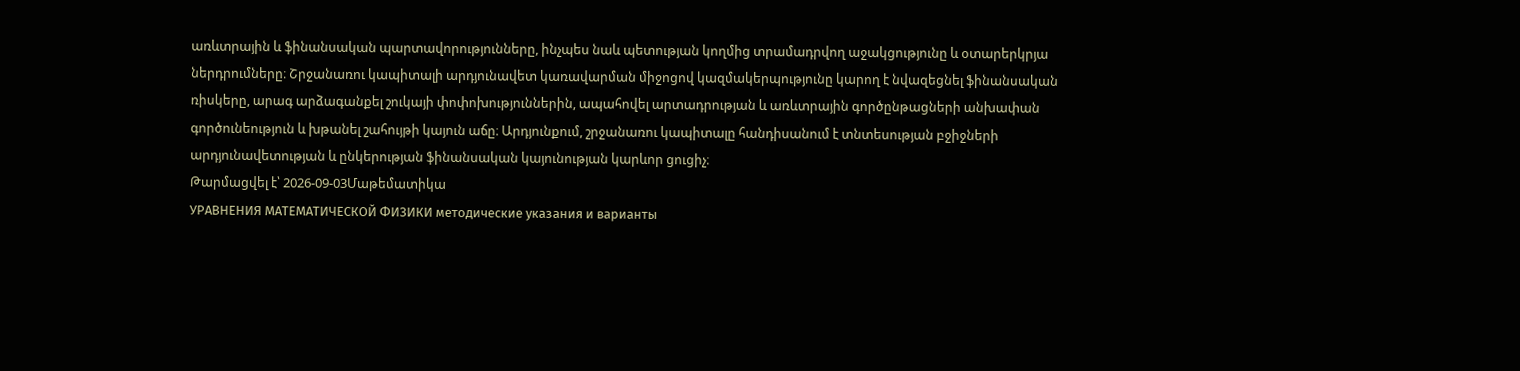առևտրային և ֆինանսական պարտավորությունները, ինչպես նաև պետության կողմից տրամադրվող աջակցությունը և օտարերկրյա ներդրումները։ Շրջանառու կապիտալի արդյունավետ կառավարման միջոցով կազմակերպությունը կարող է նվազեցնել ֆինանսական ռիսկերը, արագ արձագանքել շուկայի փոփոխություններին, ապահովել արտադրության և առևտրային գործընթացների անխափան գործունեություն և խթանել շահույթի կայուն աճը։ Արդյունքում, շրջանառու կապիտալը հանդիսանում է տնտեսության բջիջների արդյունավետության և ընկերության ֆինանսական կայունության կարևոր ցուցիչ։
Թարմացվել է՝ 2026-09-03Մաթեմատիկա
УРАВНЕНИЯ МАТЕМАТИЧЕСКОЙ ФИЗИКИ методические указания и варианты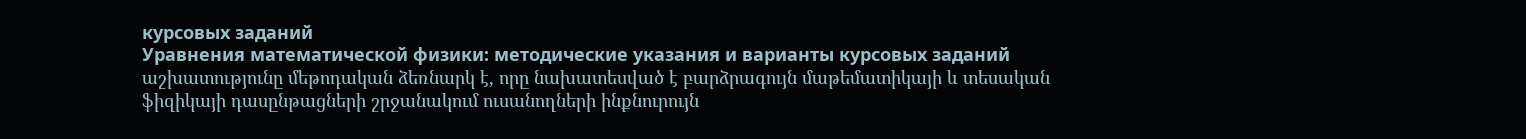курсовых заданий
Уравнения математической физики: методические указания и варианты курсовых заданий աշխատությունը մեթոդական ձեռնարկ է, որը նախատեսված է բարձրագույն մաթեմատիկայի և տեսական ֆիզիկայի դասընթացների շրջանակում ուսանողների ինքնուրույն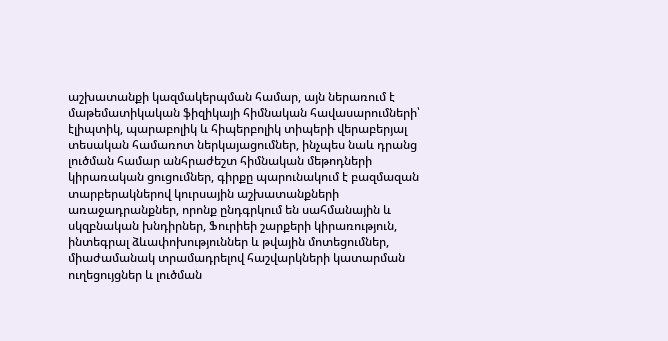աշխատանքի կազմակերպման համար, այն ներառում է մաթեմատիկական ֆիզիկայի հիմնական հավասարումների՝ էլիպտիկ, պարաբոլիկ և հիպերբոլիկ տիպերի վերաբերյալ տեսական համառոտ ներկայացումներ, ինչպես նաև դրանց լուծման համար անհրաժեշտ հիմնական մեթոդների կիրառական ցուցումներ, գիրքը պարունակում է բազմազան տարբերակներով կուրսային աշխատանքների առաջադրանքներ, որոնք ընդգրկում են սահմանային և սկզբնական խնդիրներ, Ֆուրիեի շարքերի կիրառություն, ինտեգրալ ձևափոխություններ և թվային մոտեցումներ, միաժամանակ տրամադրելով հաշվարկների կատարման ուղեցույցներ և լուծման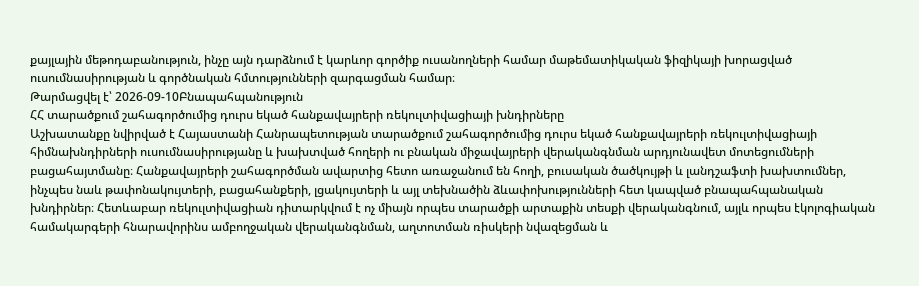քայլային մեթոդաբանություն, ինչը այն դարձնում է կարևոր գործիք ուսանողների համար մաթեմատիկական ֆիզիկայի խորացված ուսումնասիրության և գործնական հմտությունների զարգացման համար։
Թարմացվել է՝ 2026-09-10Բնապահպանություն
ՀՀ տարածքում շահագործումից դուրս եկած հանքավայրերի ռեկուլտիվացիայի խնդիրները
Աշխատանքը նվիրված է Հայաստանի Հանրապետության տարածքում շահագործումից դուրս եկած հանքավայրերի ռեկուլտիվացիայի հիմնախնդիրների ուսումնասիրությանը և խախտված հողերի ու բնական միջավայրերի վերականգնման արդյունավետ մոտեցումների բացահայտմանը։ Հանքավայրերի շահագործման ավարտից հետո առաջանում են հողի, բուսական ծածկույթի և լանդշաֆտի խախտումներ, ինչպես նաև թափոնակույտերի, բացահանքերի, լցակույտերի և այլ տեխնածին ձևափոխությունների հետ կապված բնապահպանական խնդիրներ։ Հետևաբար ռեկուլտիվացիան դիտարկվում է ոչ միայն որպես տարածքի արտաքին տեսքի վերականգնում, այլև որպես էկոլոգիական համակարգերի հնարավորինս ամբողջական վերականգնման, աղտոտման ռիսկերի նվազեցման և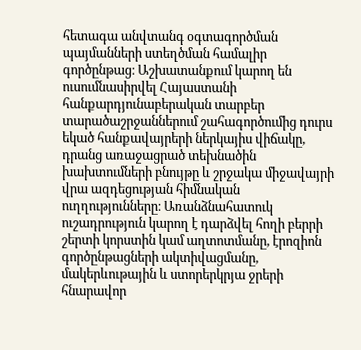հետագա անվտանգ օգտագործման պայմանների ստեղծման համալիր գործընթաց։ Աշխատանքում կարող են ուսումնասիրվել Հայաստանի հանքարդյունաբերական տարբեր տարածաշրջաններում շահագործումից դուրս եկած հանքավայրերի ներկայիս վիճակը, դրանց առաջացրած տեխնածին խախտումների բնույթը և շրջակա միջավայրի վրա ազդեցության հիմնական ուղղությունները։ Առանձնահատուկ ուշադրություն կարող է դարձվել հողի բերրի շերտի կորստին կամ աղտոտմանը, էրոզիոն գործընթացների ակտիվացմանը, մակերևութային և ստորերկրյա ջրերի հնարավոր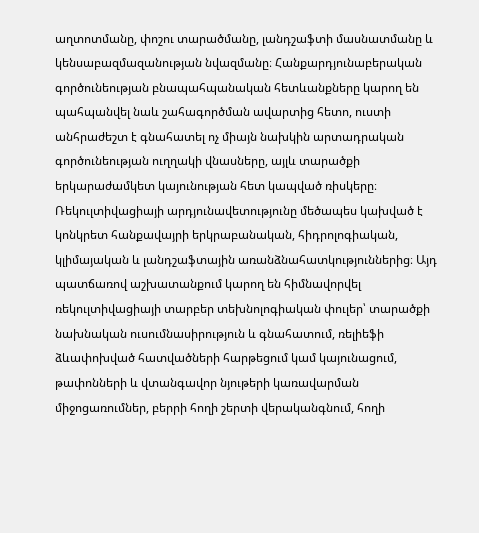աղտոտմանը, փոշու տարածմանը, լանդշաֆտի մասնատմանը և կենսաբազմազանության նվազմանը։ Հանքարդյունաբերական գործունեության բնապահպանական հետևանքները կարող են պահպանվել նաև շահագործման ավարտից հետո, ուստի անհրաժեշտ է գնահատել ոչ միայն նախկին արտադրական գործունեության ուղղակի վնասները, այլև տարածքի երկարաժամկետ կայունության հետ կապված ռիսկերը։ Ռեկուլտիվացիայի արդյունավետությունը մեծապես կախված է կոնկրետ հանքավայրի երկրաբանական, հիդրոլոգիական, կլիմայական և լանդշաֆտային առանձնահատկություններից։ Այդ պատճառով աշխատանքում կարող են հիմնավորվել ռեկուլտիվացիայի տարբեր տեխնոլոգիական փուլեր՝ տարածքի նախնական ուսումնասիրություն և գնահատում, ռելիեֆի ձևափոխված հատվածների հարթեցում կամ կայունացում, թափոնների և վտանգավոր նյութերի կառավարման միջոցառումներ, բերրի հողի շերտի վերականգնում, հողի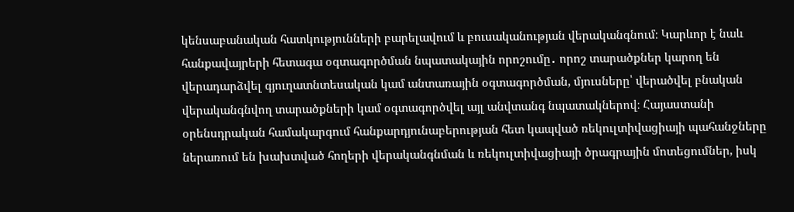կենսաբանական հատկությունների բարելավում և բուսականության վերականգնում։ Կարևոր է նաև հանքավայրերի հետագա օգտագործման նպատակային որոշումը․ որոշ տարածքներ կարող են վերադարձվել գյուղատնտեսական կամ անտառային օգտագործման, մյուսները՝ վերածվել բնական վերականգնվող տարածքների կամ օգտագործվել այլ անվտանգ նպատակներով։ Հայաստանի օրենսդրական համակարգում հանքարդյունաբերության հետ կապված ռեկուլտիվացիայի պահանջները ներառում են խախտված հողերի վերականգնման և ռեկուլտիվացիայի ծրագրային մոտեցումներ, իսկ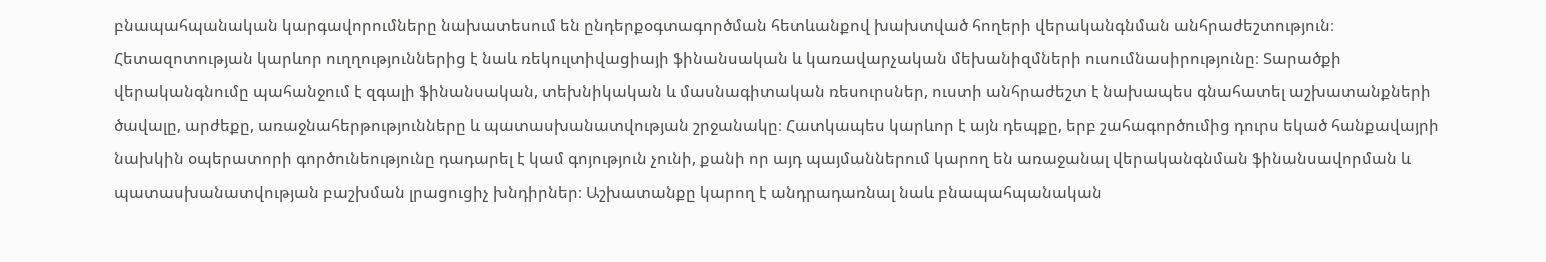բնապահպանական կարգավորումները նախատեսում են ընդերքօգտագործման հետևանքով խախտված հողերի վերականգնման անհրաժեշտություն։ Հետազոտության կարևոր ուղղություններից է նաև ռեկուլտիվացիայի ֆինանսական և կառավարչական մեխանիզմների ուսումնասիրությունը։ Տարածքի վերականգնումը պահանջում է զգալի ֆինանսական, տեխնիկական և մասնագիտական ռեսուրսներ, ուստի անհրաժեշտ է նախապես գնահատել աշխատանքների ծավալը, արժեքը, առաջնահերթությունները և պատասխանատվության շրջանակը։ Հատկապես կարևոր է այն դեպքը, երբ շահագործումից դուրս եկած հանքավայրի նախկին օպերատորի գործունեությունը դադարել է կամ գոյություն չունի, քանի որ այդ պայմաններում կարող են առաջանալ վերականգնման ֆինանսավորման և պատասխանատվության բաշխման լրացուցիչ խնդիրներ։ Աշխատանքը կարող է անդրադառնալ նաև բնապահպանական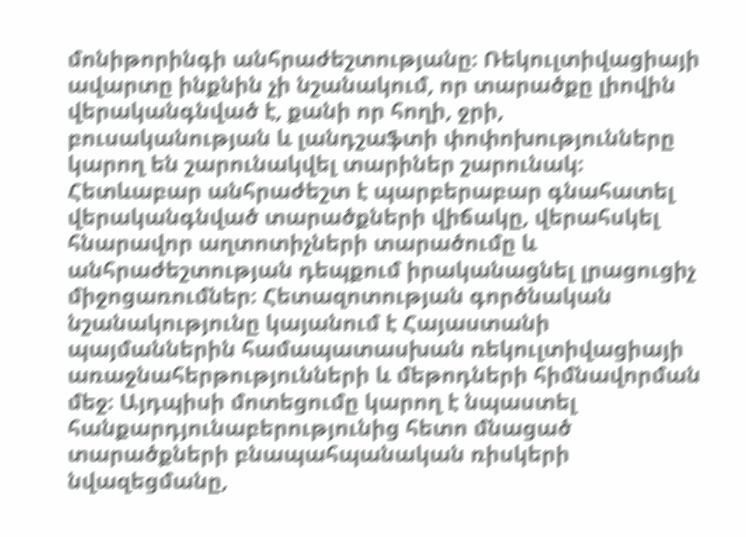մոնիթորինգի անհրաժեշտությանը։ Ռեկուլտիվացիայի ավարտը ինքնին չի նշանակում, որ տարածքը լիովին վերականգնված է, քանի որ հողի, ջրի, բուսականության և լանդշաֆտի փոփոխությունները կարող են շարունակվել տարիներ շարունակ։ Հետևաբար անհրաժեշտ է պարբերաբար գնահատել վերականգնված տարածքների վիճակը, վերահսկել հնարավոր աղտոտիչների տարածումը և անհրաժեշտության դեպքում իրականացնել լրացուցիչ միջոցառումներ։ Հետազոտության գործնական նշանակությունը կայանում է Հայաստանի պայմաններին համապատասխան ռեկուլտիվացիայի առաջնահերթությունների և մեթոդների հիմնավորման մեջ։ Այդպիսի մոտեցումը կարող է նպաստել հանքարդյունաբերությունից հետո մնացած տարածքների բնապահպանական ռիսկերի նվազեցմանը,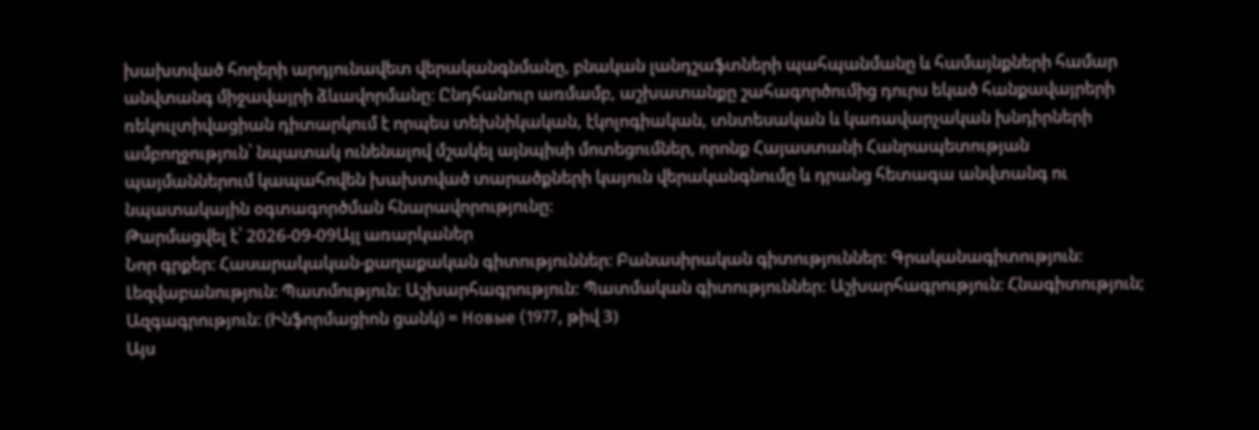խախտված հողերի արդյունավետ վերականգնմանը, բնական լանդշաֆտների պահպանմանը և համայնքների համար անվտանգ միջավայրի ձևավորմանը։ Ընդհանուր առմամբ, աշխատանքը շահագործումից դուրս եկած հանքավայրերի ռեկուլտիվացիան դիտարկում է որպես տեխնիկական, էկոլոգիական, տնտեսական և կառավարչական խնդիրների ամբողջություն՝ նպատակ ունենալով մշակել այնպիսի մոտեցումներ, որոնք Հայաստանի Հանրապետության պայմաններում կապահովեն խախտված տարածքների կայուն վերականգնումը և դրանց հետագա անվտանգ ու նպատակային օգտագործման հնարավորությունը։
Թարմացվել է՝ 2026-09-09Այլ առարկաներ
Նոր գրքեր։ Հասարակական-քաղաքական գիտություններ։ Բանասիրական գիտություններ: Գրականագիտություն: Լեզվաբանություն։ Պատմություն: Աշխարհագրություն: Պատմական գիտություններ: Աշխարհագրություն։ Հնագիտություն; Ազգագրություն։ (Ինֆորմացիոն ցանկ) = Новые (1977, թիվ 3)
Այս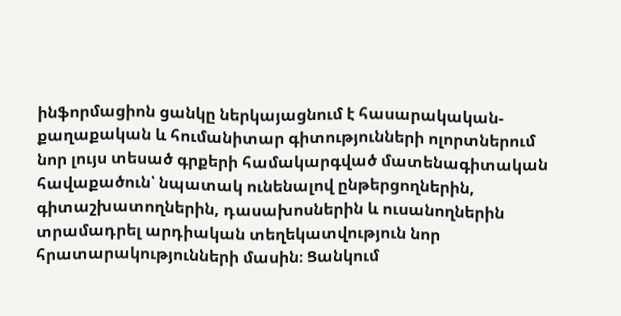ինֆորմացիոն ցանկը ներկայացնում է հասարակական-քաղաքական և հումանիտար գիտությունների ոլորտներում նոր լույս տեսած գրքերի համակարգված մատենագիտական հավաքածուն՝ նպատակ ունենալով ընթերցողներին, գիտաշխատողներին, դասախոսներին և ուսանողներին տրամադրել արդիական տեղեկատվություն նոր հրատարակությունների մասին։ Ցանկում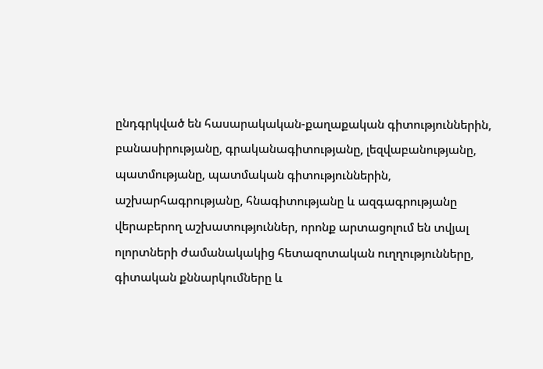ընդգրկված են հասարակական-քաղաքական գիտություններին, բանասիրությանը, գրականագիտությանը, լեզվաբանությանը, պատմությանը, պատմական գիտություններին, աշխարհագրությանը, հնագիտությանը և ազգագրությանը վերաբերող աշխատություններ, որոնք արտացոլում են տվյալ ոլորտների ժամանակակից հետազոտական ուղղությունները, գիտական քննարկումները և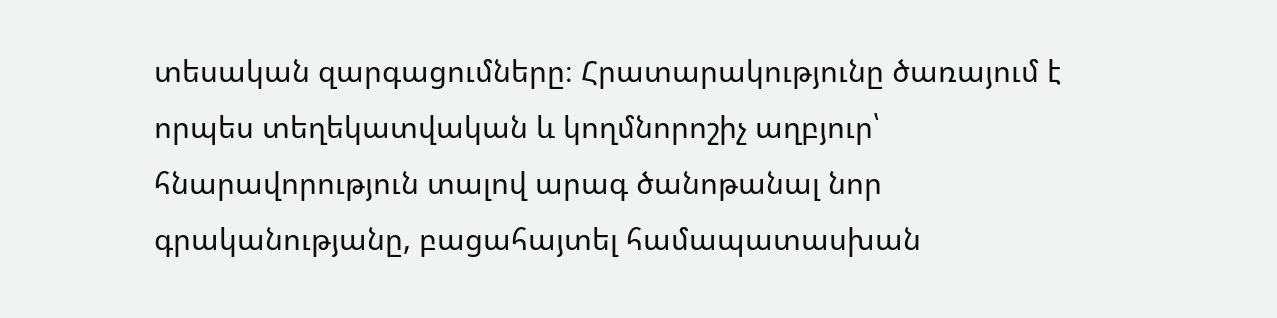տեսական զարգացումները։ Հրատարակությունը ծառայում է որպես տեղեկատվական և կողմնորոշիչ աղբյուր՝ հնարավորություն տալով արագ ծանոթանալ նոր գրականությանը, բացահայտել համապատասխան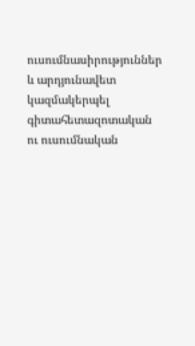ուսումնասիրություններ և արդյունավետ կազմակերպել գիտահետազոտական ու ուսումնական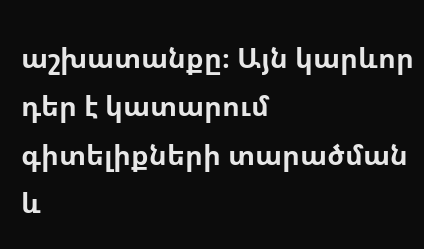աշխատանքը։ Այն կարևոր դեր է կատարում գիտելիքների տարածման և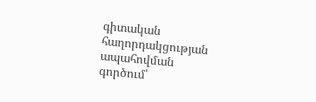գիտական հաղորդակցության ապահովման գործում՝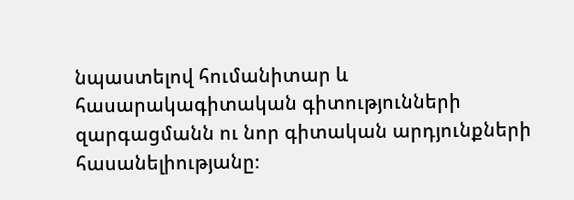նպաստելով հումանիտար և հասարակագիտական գիտությունների զարգացմանն ու նոր գիտական արդյունքների հասանելիությանը։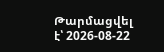Թարմացվել է՝ 2026-08-22